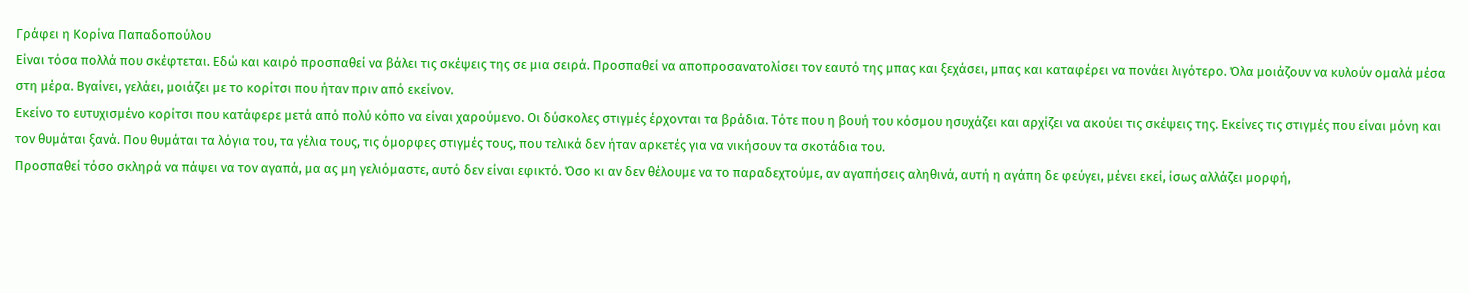Γράφει η Κορίνα Παπαδοπούλου
Είναι τόσα πολλά που σκέφτεται. Εδώ και καιρό προσπαθεί να βάλει τις σκέψεις της σε μια σειρά. Προσπαθεί να αποπροσανατολίσει τον εαυτό της μπας και ξεχάσει, μπας και καταφέρει να πονάει λιγότερο. Όλα μοιάζουν να κυλούν ομαλά μέσα στη μέρα. Βγαίνει, γελάει, μοιάζει με το κορίτσι που ήταν πριν από εκείνον.
Εκείνο το ευτυχισμένο κορίτσι που κατάφερε μετά από πολύ κόπο να είναι χαρούμενο. Οι δύσκολες στιγμές έρχονται τα βράδια. Τότε που η βουή του κόσμου ησυχάζει και αρχίζει να ακούει τις σκέψεις της. Εκείνες τις στιγμές που είναι μόνη και τον θυμάται ξανά. Που θυμάται τα λόγια του, τα γέλια τους, τις όμορφες στιγμές τους, που τελικά δεν ήταν αρκετές για να νικήσουν τα σκοτάδια του.
Προσπαθεί τόσο σκληρά να πάψει να τον αγαπά, μα ας μη γελιόμαστε, αυτό δεν είναι εφικτό. Όσο κι αν δεν θέλουμε να το παραδεχτούμε, αν αγαπήσεις αληθινά, αυτή η αγάπη δε φεύγει, μένει εκεί, ίσως αλλάζει μορφή,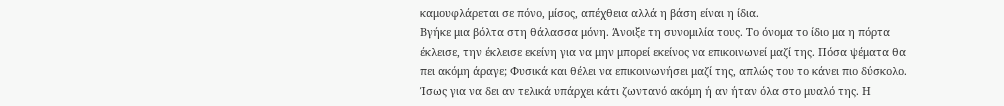καμουφλάρεται σε πόνο, μίσος, απέχθεια αλλά η βάση είναι η ίδια.
Βγήκε μια βόλτα στη θάλασσα μόνη. Άνοιξε τη συνομιλία τους. Το όνομα το ίδιο μα η πόρτα έκλεισε, την έκλεισε εκείνη για να μην μπορεί εκείνος να επικοινωνεί μαζί της. Πόσα ψέματα θα πει ακόμη άραγε; Φυσικά και θέλει να επικοινωνήσει μαζί της, απλώς του το κάνει πιο δύσκολο. Ίσως για να δει αν τελικά υπάρχει κάτι ζωντανό ακόμη ή αν ήταν όλα στο μυαλό της. Η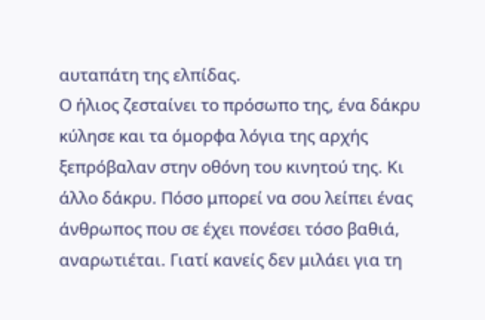αυταπάτη της ελπίδας.
Ο ήλιος ζεσταίνει το πρόσωπο της, ένα δάκρυ κύλησε και τα όμορφα λόγια της αρχής ξεπρόβαλαν στην οθόνη του κινητού της. Κι άλλο δάκρυ. Πόσο μπορεί να σου λείπει ένας άνθρωπος που σε έχει πονέσει τόσο βαθιά, αναρωτιέται. Γιατί κανείς δεν μιλάει για τη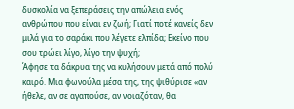δυσκολία να ξεπεράσεις την απώλεια ενός ανθρώπου που είναι εν ζωή; Γιατί ποτέ κανείς δεν μιλά για το σαράκι που λέγετε ελπίδα; Εκείνο που σου τρώει λίγο, λίγο την ψυχή;
Άφησε τα δάκρυα της να κυλήσουν μετά από πολύ καιρό. Μια φωνούλα μέσα της, της ψιθύρισε «αν ήθελε, αν σε αγαπούσε, αν νοιαζόταν, θα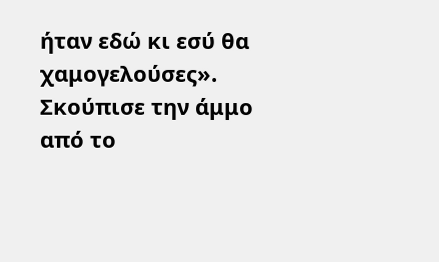ήταν εδώ κι εσύ θα χαμογελούσες».
Σκούπισε την άμμο από το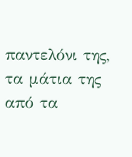παντελόνι της, τα μάτια της από τα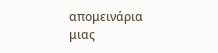απομεινάρια μιας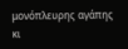μονόπλευρης αγάπης κι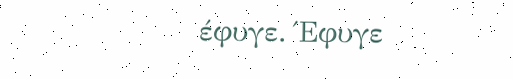έφυγε. Έφυγε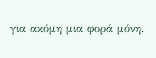για ακόμη μια φορά μόνη.